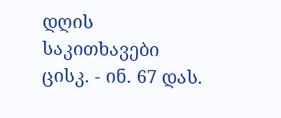დღის საკითხავები
ცისკ. - ინ. 67 დას.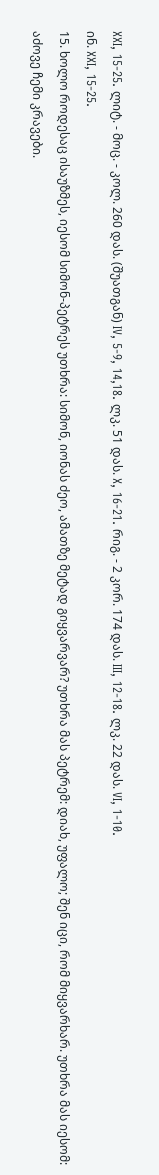XXI, 15-25. ლიტ. - მოც. - კოლ. 260 დას. (შუათგან) IV, 5-9, 14,18. ლკ. 51 დას. X, 16-21. რიგ. - 2 კორ. 174 დას. III, 12-18. ლკ. 22 დას. VI, 1-10.
ინ. XXI, 15-25.
15. ხოლო როდესაც ისაუზმეს, იესომ სიმონ-პეტრეს უთხრა: სიმონ, იონას ძეო, ამათზე მეტად გიყვარვარ? უთხრა მას პეტრემ: დიახ, უფალო; შენ იცი, რომ მიყვარხარ. უთხრა მას იესომ: აძოვე ჩემი კრავები.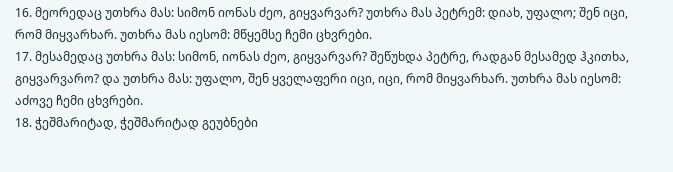16. მეორედაც უთხრა მას: სიმონ იონას ძეო, გიყვარვარ? უთხრა მას პეტრემ: დიახ, უფალო; შენ იცი, რომ მიყვარხარ. უთხრა მას იესომ: მწყემსე ჩემი ცხვრები.
17. მესამედაც უთხრა მას: სიმონ, იონას ძეო, გიყვარვარ? შეწუხდა პეტრე, რადგან მესამედ ჰკითხა, გიყვარვარო? და უთხრა მას: უფალო, შენ ყველაფერი იცი, იცი, რომ მიყვარხარ. უთხრა მას იესომ: აძოვე ჩემი ცხვრები.
18. ჭეშმარიტად, ჭეშმარიტად გეუბნები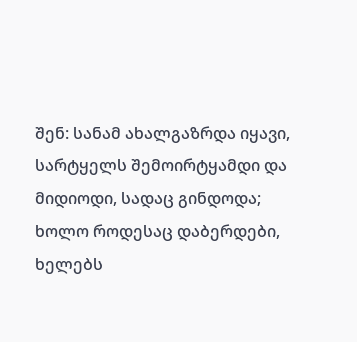შენ: სანამ ახალგაზრდა იყავი, სარტყელს შემოირტყამდი და მიდიოდი, სადაც გინდოდა; ხოლო როდესაც დაბერდები, ხელებს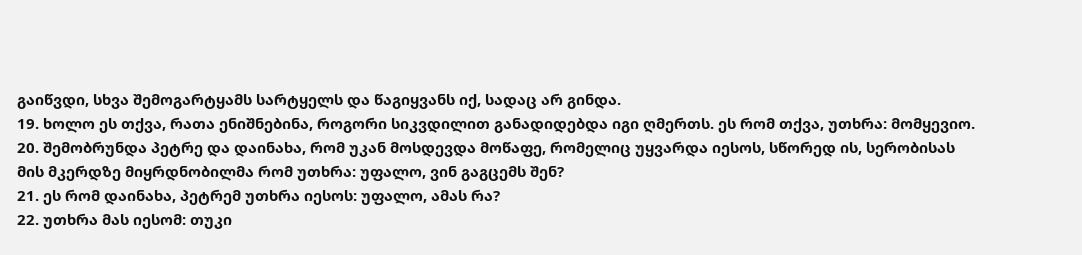გაიწვდი, სხვა შემოგარტყამს სარტყელს და წაგიყვანს იქ, სადაც არ გინდა.
19. ხოლო ეს თქვა, რათა ენიშნებინა, როგორი სიკვდილით განადიდებდა იგი ღმერთს. ეს რომ თქვა, უთხრა: მომყევიო.
20. შემობრუნდა პეტრე და დაინახა, რომ უკან მოსდევდა მოწაფე, რომელიც უყვარდა იესოს, სწორედ ის, სერობისას მის მკერდზე მიყრდნობილმა რომ უთხრა: უფალო, ვინ გაგცემს შენ?
21. ეს რომ დაინახა, პეტრემ უთხრა იესოს: უფალო, ამას რა?
22. უთხრა მას იესომ: თუკი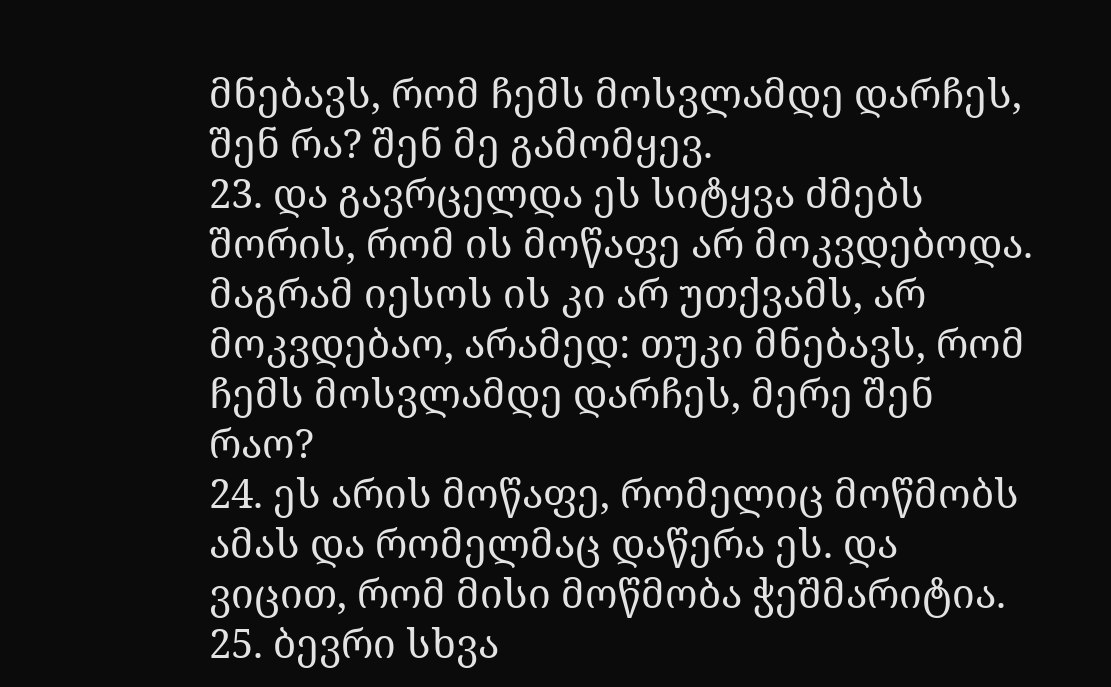მნებავს, რომ ჩემს მოსვლამდე დარჩეს, შენ რა? შენ მე გამომყევ.
23. და გავრცელდა ეს სიტყვა ძმებს შორის, რომ ის მოწაფე არ მოკვდებოდა. მაგრამ იესოს ის კი არ უთქვამს, არ მოკვდებაო, არამედ: თუკი მნებავს, რომ ჩემს მოსვლამდე დარჩეს, მერე შენ რაო?
24. ეს არის მოწაფე, რომელიც მოწმობს ამას და რომელმაც დაწერა ეს. და ვიცით, რომ მისი მოწმობა ჭეშმარიტია.
25. ბევრი სხვა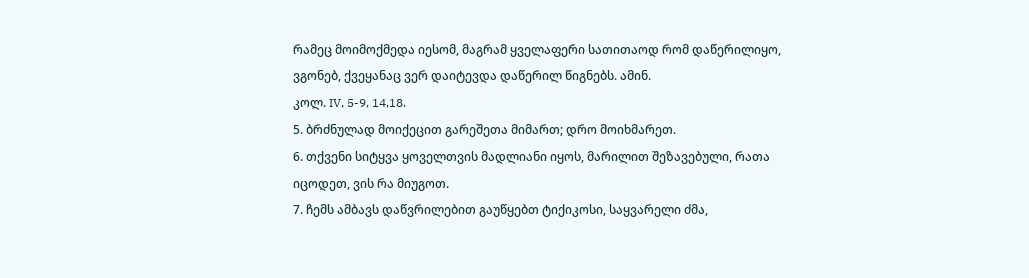რამეც მოიმოქმედა იესომ, მაგრამ ყველაფერი სათითაოდ რომ დაწერილიყო, ვგონებ, ქვეყანაც ვერ დაიტევდა დაწერილ წიგნებს. ამინ.
კოლ. IV, 5-9, 14,18.
5. ბრძნულად მოიქეცით გარეშეთა მიმართ; დრო მოიხმარეთ.
6. თქვენი სიტყვა ყოველთვის მადლიანი იყოს, მარილით შეზავებული, რათა იცოდეთ, ვის რა მიუგოთ.
7. ჩემს ამბავს დაწვრილებით გაუწყებთ ტიქიკოსი, საყვარელი ძმა,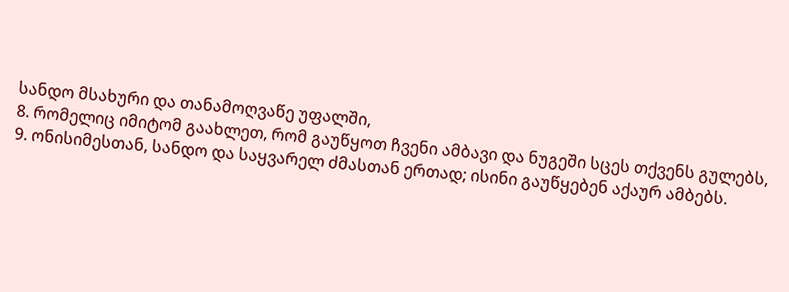სანდო მსახური და თანამოღვაწე უფალში,
8. რომელიც იმიტომ გაახლეთ, რომ გაუწყოთ ჩვენი ამბავი და ნუგეში სცეს თქვენს გულებს,
9. ონისიმესთან, სანდო და საყვარელ ძმასთან ერთად; ისინი გაუწყებენ აქაურ ამბებს.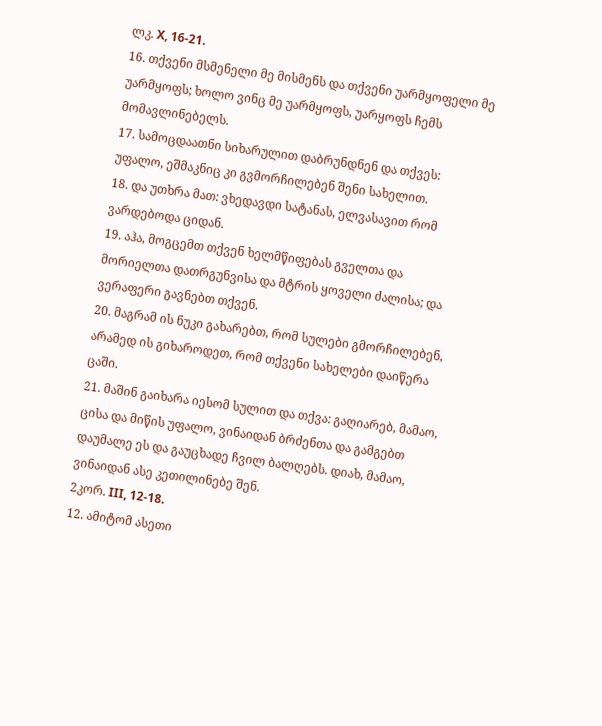ლკ. X, 16-21.
16. თქვენი მსმენელი მე მისმენს და თქვენი უარმყოფელი მე უარმყოფს; ხოლო ვინც მე უარმყოფს, უარყოფს ჩემს მომავლინებელს.
17. სამოცდაათნი სიხარულით დაბრუნდნენ და თქვეს: უფალო, ეშმაკნიც კი გვმორჩილებენ შენი სახელით.
18. და უთხრა მათ: ვხედავდი სატანას, ელვასავით რომ ვარდებოდა ციდან.
19. აჰა, მოგცემთ თქვენ ხელმწიფებას გველთა და მორიელთა დათრგუნვისა და მტრის ყოველი ძალისა; და ვერაფერი გავნებთ თქვენ.
20. მაგრამ ის ნუკი გახარებთ, რომ სულები გმორჩილებენ, არამედ ის გიხაროდეთ, რომ თქვენი სახელები დაიწერა ცაში.
21. მაშინ გაიხარა იესომ სულით და თქვა: გაღიარებ, მამაო, ცისა და მიწის უფალო, ვინაიდან ბრძენთა და გამგებთ დაუმალე ეს და გაუცხადე ჩვილ ბალღებს. დიახ, მამაო, ვინაიდან ასე კეთილინებე შენ.
2კორ. III, 12-18.
12. ამიტომ ასეთი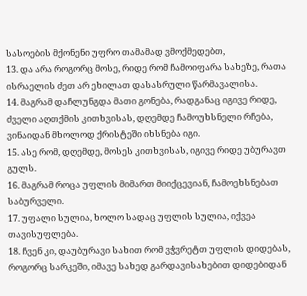სასოების მქონენი უფრო თამამად ვმოქმედებთ,
13. და არა როგორც მოსე, რიდე რომ ჩამოიფარა სახეზე, რათა ისრაელის ძეთ არ ეხილათ დასასრული წარმავალისა.
14. მაგრამ დაჩლუნგდა მათი გონება, რადგანაც იგივე რიდე, ძველი აღთქმის კითხვისას, დღემდე ჩამოუხსნელი რჩება, ვინაიდან მხოლოდ ქრისტეში იხსნება იგი.
15. ასე რომ, დღემდე, მოსეს კითხვისას, იგივე რიდე უბურავთ გულს.
16. მაგრამ როცა უფლის მიმართ მიიქცევიან, ჩამოეხსნებათ საბურველი.
17. უფალი სულია, ხოლო სადაც უფლის სულია, იქვეა თავისუფლება.
18. ჩვენ კი, დაუბურავი სახით რომ ვჭვრეტთ უფლის დიდებას, როგორც სარკეში, იმავე სახედ გარდავისახებით დიდებიდან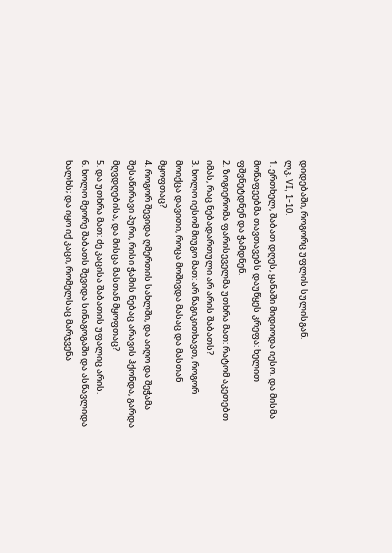დიდებაში, როგორც უფლის სულისგან.
ლკ. VI, 1-10.
1. ერთხელ, შაბათ დღეს, ყანაში მიდიოდა იესო. და მისმა მოწაფეებმა თავთავებს დაუწყეს კრეფა: ხელით ფშვნეტდნენ და ჭამდნენ.
2. ზოგიერომა ფარისეველმა უთხრა მათ: რატომ აკეთებთ იმას, რაც ნებადართული არ არის შაბათს?
3. ხოლო იესომ მიუგო მათ: არ წაგიკითხავთ, როგორ მოიქცა დავითი, როცა მოშივდა მასაც და მასთან მყოფთაც?
4. როგორ შევიდა ღმერთის სახლში, და აიღო და შეჭამა შესაწირავი პური, რისი ჭამის ნებაც არავის ჰქონდა, გარდა მღვდღებისა, და მისცა მასთან მყოფთაც?
5. და უთხრა მათ: ძე კაცისა შაბათის უფალიც არის.
6. ხოლო მეორე შაბათს შევიდა სინაგოგაში და ასწავლიდა ხალხს; და იყო იქ კაცი, რომელსაც მარჯვენა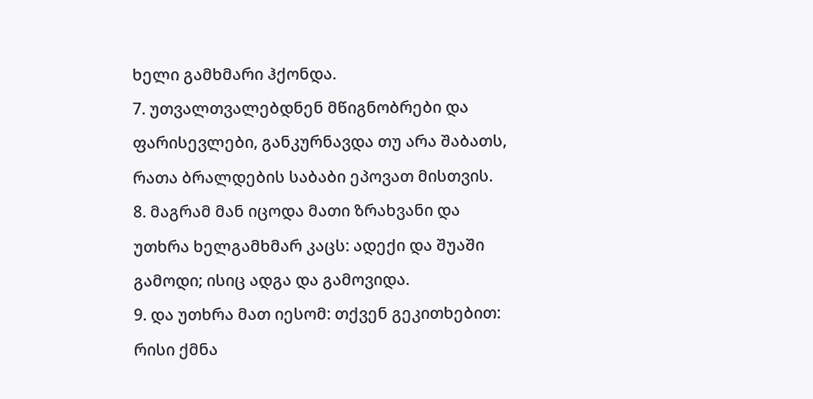ხელი გამხმარი ჰქონდა.
7. უთვალთვალებდნენ მწიგნობრები და ფარისევლები, განკურნავდა თუ არა შაბათს, რათა ბრალდების საბაბი ეპოვათ მისთვის.
8. მაგრამ მან იცოდა მათი ზრახვანი და უთხრა ხელგამხმარ კაცს: ადექი და შუაში გამოდი; ისიც ადგა და გამოვიდა.
9. და უთხრა მათ იესომ: თქვენ გეკითხებით: რისი ქმნა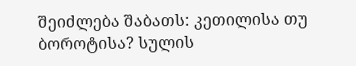შეიძლება შაბათს: კეთილისა თუ ბოროტისა? სულის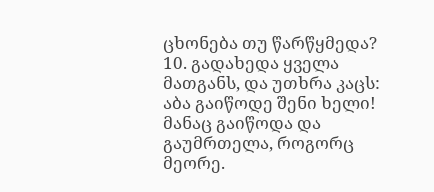ცხონება თუ წარწყმედა?
10. გადახედა ყველა მათგანს, და უთხრა კაცს: აბა გაიწოდე შენი ხელი! მანაც გაიწოდა და გაუმრთელა, როგორც მეორე.